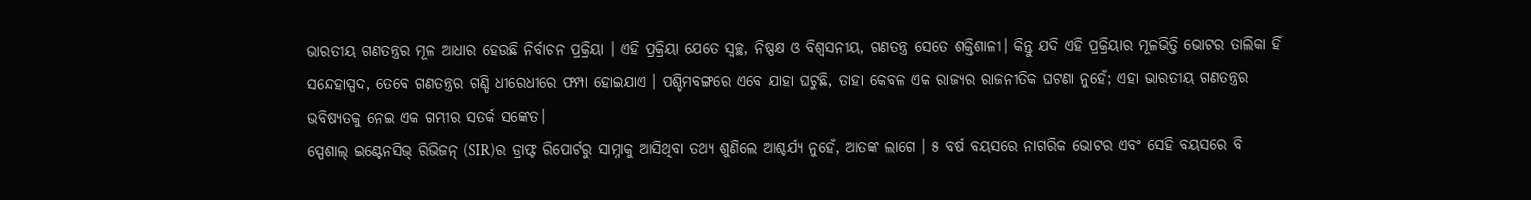ଭାରତୀୟ ଗଣତନ୍ତ୍ରର ମୂଳ ଆଧାର ହେଉଛି ନିର୍ବାଚନ ପ୍ରକ୍ରିୟା । ଏହି ପ୍ରକ୍ରିୟା ଯେତେ ସ୍ୱଚ୍ଛ, ନିଷ୍ପକ୍ଷ ଓ ବିଶ୍ୱସନୀୟ, ଗଣତନ୍ତ୍ର ସେତେ ଶକ୍ତିଶାଳୀ। କିନ୍ତୁ ଯଦି ଏହି ପ୍ରକ୍ରିୟାର ମୂଳଭିତ୍ତି ଭୋଟର ତାଲିକା ହିଁ ସନ୍ଦେହାସ୍ପଦ, ତେବେ ଗଣତନ୍ତ୍ରର ଗଣ୍ଡି ଧୀରେଧୀରେ ଫମ୍ପା ହୋଇଯାଏ । ପଶ୍ଚିମବଙ୍ଗରେ ଏବେ ଯାହା ଘଟୁଛି, ତାହା କେବଳ ଏକ ରାଜ୍ୟର ରାଜନୀତିକ ଘଟଣା ନୁହେଁ; ଏହା ଭାରତୀୟ ଗଣତନ୍ତ୍ରର ଭବିଷ୍ୟତକୁ ନେଇ ଏକ ଗମ୍ଭୀର ସତର୍କ ସଙ୍କେତ।
ସ୍ପେଶାଲ୍ ଇଣ୍ଟେନସିଭ୍ ରିଭିଜନ୍ (SIR)ର ଡ୍ରାଫ୍ଟ ରିପୋର୍ଟରୁ ସାମ୍ନାକୁ ଆସିଥିବା ତଥ୍ୟ ଶୁଣିଲେ ଆଶ୍ଚର୍ଯ୍ୟ ନୁହେଁ, ଆତଙ୍କ ଲାଗେ । ୫ ବର୍ଷ ବୟସରେ ନାଗରିକ ଭୋଟର ଏବଂ ସେହି ବୟସରେ ବି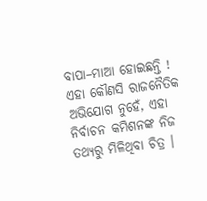ବାପା–ମାଆ ହୋଇଛନ୍ତି ! ଏହା କୌଣସି ରାଜନୈତିକ ଅଭିଯୋଗ ନୁହେଁ, ଏହା ନିର୍ବାଚନ କମିଶନଙ୍କ ନିଜ ତଥ୍ୟରୁ ମିଳିଥିବା ଚିତ୍ର ।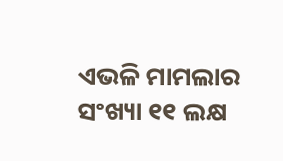ଏଭଳି ମାମଲାର ସଂଖ୍ୟା ୧୧ ଲକ୍ଷ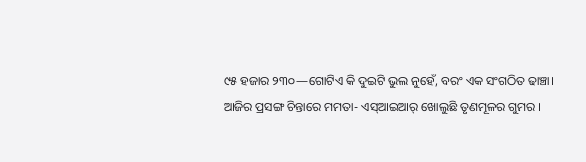୯୫ ହଜାର ୨୩୦—ଗୋଟିଏ କି ଦୁଇଟି ଭୁଲ ନୁହେଁ, ବରଂ ଏକ ସଂଗଠିତ ଢାଞ୍ଚା।
ଆଜିର ପ୍ରସଙ୍ଗ ଚିନ୍ତାରେ ମମତା- ଏସ୍ଆଇଆର୍ ଖୋଲୁଛି ତୃଣମୂଳର ଗୁମର ।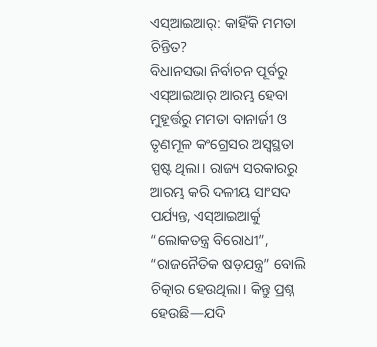ଏସ୍ଆଇଆର୍: କାହିଁକି ମମତା ଚିନ୍ତିତ?
ବିଧାନସଭା ନିର୍ବାଚନ ପୂର୍ବରୁ ଏସ୍ଆଇଆର୍ ଆରମ୍ଭ ହେବା ମୁହୂର୍ତ୍ତରୁ ମମତା ବାନାର୍ଜୀ ଓ ତୃଣମୂଳ କଂଗ୍ରେସର ଅସ୍ୱସ୍ଥତା ସ୍ପଷ୍ଟ ଥିଲା। ରାଜ୍ୟ ସରକାରରୁ ଆରମ୍ଭ କରି ଦଳୀୟ ସାଂସଦ ପର୍ଯ୍ୟନ୍ତ, ଏସ୍ଆଇଆର୍କୁ “ଲୋକତନ୍ତ୍ର ବିରୋଧୀ”, “ରାଜନୈତିକ ଷଡ଼ଯନ୍ତ୍ର” ବୋଲି ଚିତ୍କାର ହେଉଥିଲା। କିନ୍ତୁ ପ୍ରଶ୍ନ ହେଉଛି—ଯଦି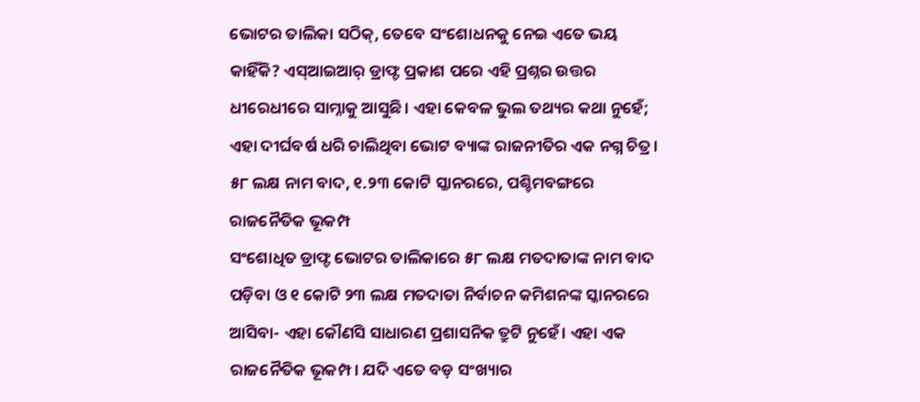ଭୋଟର ତାଲିକା ସଠିକ୍, ତେବେ ସଂଶୋଧନକୁ ନେଇ ଏତେ ଭୟ କାହିଁକି? ଏସ୍ଆଇଆର୍ ଡ୍ରାଫ୍ଟ ପ୍ରକାଶ ପରେ ଏହି ପ୍ରଶ୍ନର ଉତ୍ତର ଧୀରେଧୀରେ ସାମ୍ନାକୁ ଆସୁଛି। ଏହା କେବଳ ଭୁଲ ତଥ୍ୟର କଥା ନୁହେଁ; ଏହା ଦୀର୍ଘବର୍ଷ ଧରି ଚାଲିଥିବା ଭୋଟ ବ୍ୟାଙ୍କ ରାଜନୀତିର ଏକ ନଗ୍ନ ଚିତ୍ର।
୫୮ ଲକ୍ଷ ନାମ ବାଦ, ୧.୨୩ କୋଟି ସ୍କାନରରେ, ପଶ୍ଚିମବଙ୍ଗରେ ରାଜନୈତିକ ଭୂକମ୍ପ
ସଂଶୋଧିତ ଡ୍ରାଫ୍ଟ ଭୋଟର ତାଲିକାରେ ୫୮ ଲକ୍ଷ ମତଦାତାଙ୍କ ନାମ ବାଦ ପଡ଼ିବା ଓ ୧ କୋଟି ୨୩ ଲକ୍ଷ ମତଦାତା ନିର୍ବାଚନ କମିଶନଙ୍କ ସ୍କାନରରେ ଆସିବା- ଏହା କୌଣସି ସାଧାରଣ ପ୍ରଶାସନିକ ତ୍ରୁଟି ନୁହେଁ। ଏହା ଏକ ରାଜନୈତିକ ଭୂକମ୍ପ। ଯଦି ଏତେ ବଡ଼ ସଂଖ୍ୟାର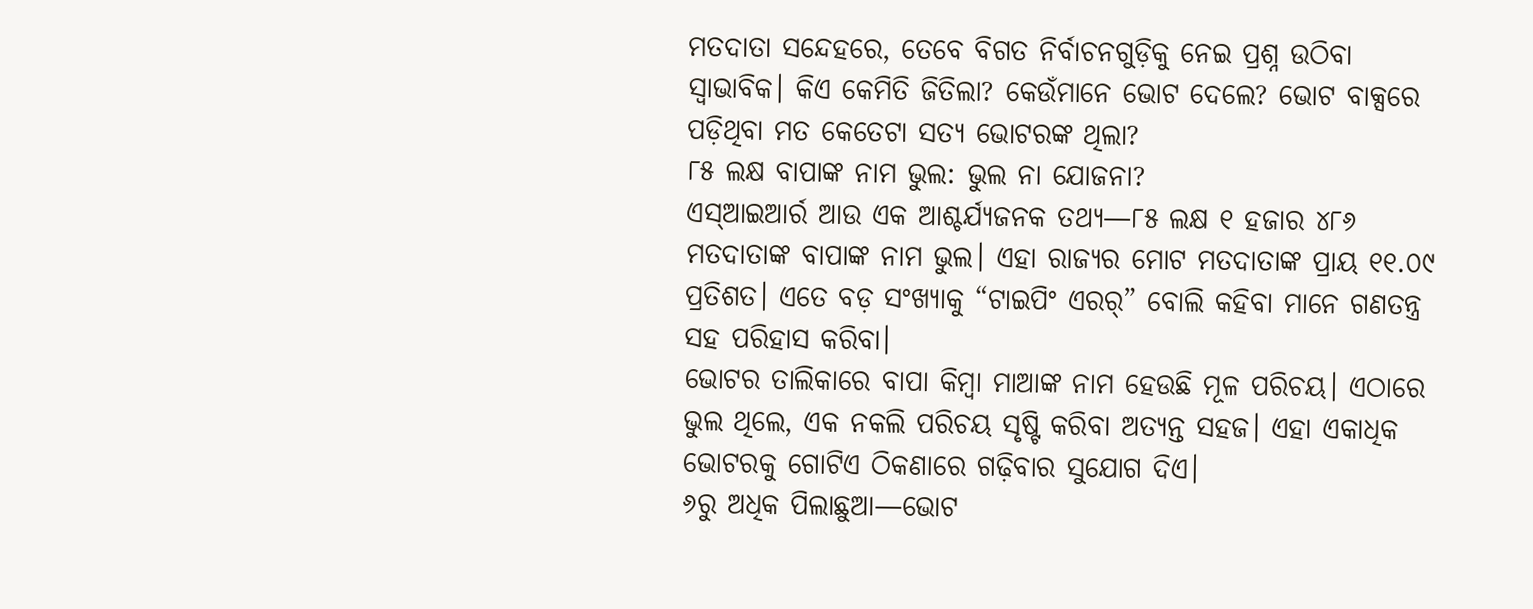ମତଦାତା ସନ୍ଦେହରେ, ତେବେ ବିଗତ ନିର୍ବାଚନଗୁଡ଼ିକୁ ନେଇ ପ୍ରଶ୍ନ ଉଠିବା ସ୍ୱାଭାବିକ। କିଏ କେମିତି ଜିତିଲା? କେଉଁମାନେ ଭୋଟ ଦେଲେ? ଭୋଟ ବାକ୍ସରେ ପଡ଼ିଥିବା ମତ କେତେଟା ସତ୍ୟ ଭୋଟରଙ୍କ ଥିଲା?
୮୫ ଲକ୍ଷ ବାପାଙ୍କ ନାମ ଭୁଲ: ଭୁଲ ନା ଯୋଜନା?
ଏସ୍ଆଇଆର୍ର ଆଉ ଏକ ଆଶ୍ଚର୍ଯ୍ୟଜନକ ତଥ୍ୟ—୮୫ ଲକ୍ଷ ୧ ହଜାର ୪୮୬ ମତଦାତାଙ୍କ ବାପାଙ୍କ ନାମ ଭୁଲ। ଏହା ରାଜ୍ୟର ମୋଟ ମତଦାତାଙ୍କ ପ୍ରାୟ ୧୧.୦୯ ପ୍ରତିଶତ। ଏତେ ବଡ଼ ସଂଖ୍ୟାକୁ “ଟାଇପିଂ ଏରର୍” ବୋଲି କହିବା ମାନେ ଗଣତନ୍ତ୍ର ସହ ପରିହାସ କରିବା।
ଭୋଟର ତାଲିକାରେ ବାପା କିମ୍ବା ମାଆଙ୍କ ନାମ ହେଉଛି ମୂଳ ପରିଚୟ। ଏଠାରେ ଭୁଲ ଥିଲେ, ଏକ ନକଲି ପରିଚୟ ସୃଷ୍ଟି କରିବା ଅତ୍ୟନ୍ତ ସହଜ। ଏହା ଏକାଧିକ ଭୋଟରକୁ ଗୋଟିଏ ଠିକଣାରେ ଗଢ଼ିବାର ସୁଯୋଗ ଦିଏ।
୬ରୁ ଅଧିକ ପିଲାଛୁଆ—ଭୋଟ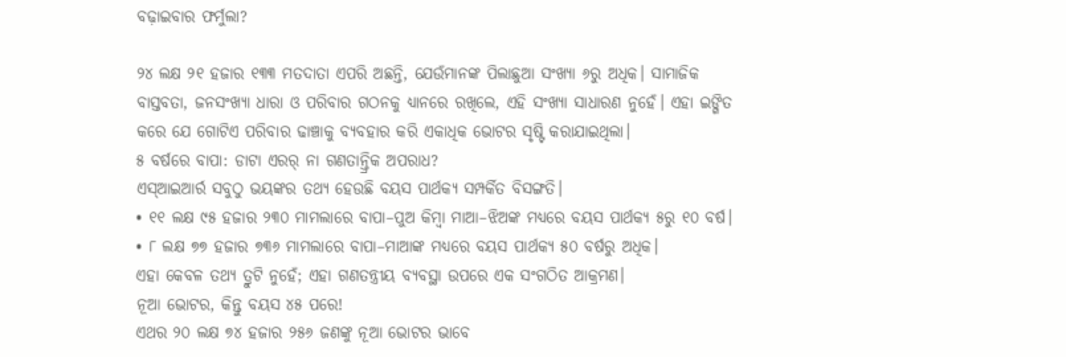ବଢ଼ାଇବାର ଫର୍ମୁଲା?

୨୪ ଲକ୍ଷ ୨୧ ହଜାର ୧୩୩ ମତଦାତା ଏପରି ଅଛନ୍ତି, ଯେଉଁମାନଙ୍କ ପିଲାଛୁଆ ସଂଖ୍ୟା ୬ରୁ ଅଧିକ। ସାମାଜିକ ବାସ୍ତବତା, ଜନସଂଖ୍ୟା ଧାରା ଓ ପରିବାର ଗଠନକୁ ଧ୍ୟାନରେ ରଖିଲେ, ଏହି ସଂଖ୍ୟା ସାଧାରଣ ନୁହେଁ। ଏହା ଇଙ୍ଗିତ କରେ ଯେ ଗୋଟିଏ ପରିବାର ଢାଞ୍ଚାକୁ ବ୍ୟବହାର କରି ଏକାଧିକ ଭୋଟର ସୃଷ୍ଟି କରାଯାଇଥିଲା।
୫ ବର୍ଷରେ ବାପା: ଡାଟା ଏରର୍ ନା ଗଣତାନ୍ତ୍ରିକ ଅପରାଧ?
ଏସ୍ଆଇଆର୍ର ସବୁଠୁ ଭୟଙ୍କର ତଥ୍ୟ ହେଉଛି ବୟସ ପାର୍ଥକ୍ୟ ସମ୍ପର୍କିତ ବିସଙ୍ଗତି।
• ୧୧ ଲକ୍ଷ ୯୫ ହଜାର ୨୩୦ ମାମଲାରେ ବାପା–ପୁଅ କିମ୍ବା ମାଆ–ଝିଅଙ୍କ ମଧ୍ୟରେ ବୟସ ପାର୍ଥକ୍ୟ ୫ରୁ ୧୦ ବର୍ଷ।
• ୮ ଲକ୍ଷ ୭୭ ହଜାର ୭୩୬ ମାମଲାରେ ବାପା–ମାଆଙ୍କ ମଧ୍ୟରେ ବୟସ ପାର୍ଥକ୍ୟ ୫୦ ବର୍ଷରୁ ଅଧିକ।
ଏହା କେବଳ ତଥ୍ୟ ତ୍ରୁଟି ନୁହେଁ; ଏହା ଗଣତନ୍ତ୍ରୀୟ ବ୍ୟବସ୍ଥା ଉପରେ ଏକ ସଂଗଠିତ ଆକ୍ରମଣ।
ନୂଆ ଭୋଟର, କିନ୍ତୁ ବୟସ ୪୫ ପରେ!
ଏଥର ୨୦ ଲକ୍ଷ ୭୪ ହଜାର ୨୫୬ ଜଣଙ୍କୁ ନୂଆ ଭୋଟର ଭାବେ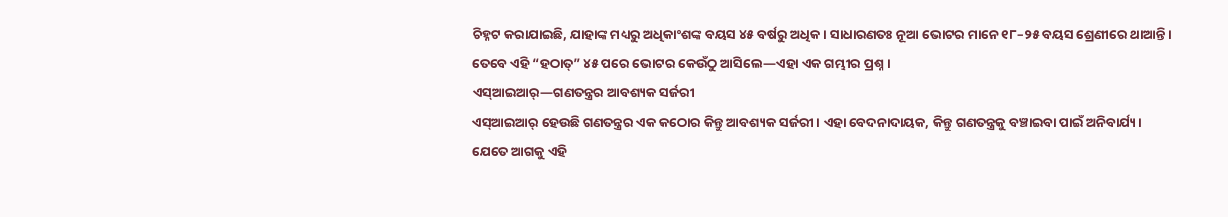ଚିହ୍ନଟ କରାଯାଇଛି, ଯାହାଙ୍କ ମଧ୍ୟରୁ ଅଧିକାଂଶଙ୍କ ବୟସ ୪୫ ବର୍ଷରୁ ଅଧିକ। ସାଧାରଣତଃ ନୂଆ ଭୋଟର ମାନେ ୧୮–୨୫ ବୟସ ଶ୍ରେଣୀରେ ଥାଆନ୍ତି। ତେବେ ଏହି “ହଠାତ୍” ୪୫ ପରେ ଭୋଟର କେଉଁଠୁ ଆସିଲେ—ଏହା ଏକ ଗମ୍ଭୀର ପ୍ରଶ୍ନ।
ଏସ୍ଆଇଆର୍—ଗଣତନ୍ତ୍ରର ଆବଶ୍ୟକ ସର୍ଜରୀ
ଏସ୍ଆଇଆର୍ ହେଉଛି ଗଣତନ୍ତ୍ରର ଏକ କଠୋର କିନ୍ତୁ ଆବଶ୍ୟକ ସର୍ଜରୀ। ଏହା ବେଦନାଦାୟକ, କିନ୍ତୁ ଗଣତନ୍ତ୍ରକୁ ବଞ୍ଚାଇବା ପାଇଁ ଅନିବାର୍ଯ୍ୟ। ଯେତେ ଆଗକୁ ଏହି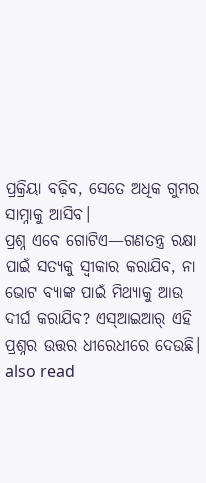ପ୍ରକ୍ରିୟା ବଢ଼ିବ, ସେତେ ଅଧିକ ଗୁମର ସାମ୍ନାକୁ ଆସିବ।
ପ୍ରଶ୍ନ ଏବେ ଗୋଟିଏ—ଗଣତନ୍ତ୍ର ରକ୍ଷା ପାଇଁ ସତ୍ୟକୁ ସ୍ୱୀକାର କରାଯିବ, ନା ଭୋଟ ବ୍ୟାଙ୍କ ପାଇଁ ମିଥ୍ୟାକୁ ଆଉ ଦୀର୍ଘ କରାଯିବ? ଏସ୍ଆଇଆର୍ ଏହି ପ୍ରଶ୍ନର ଉତ୍ତର ଧୀରେଧୀରେ ଦେଉଛି।
also read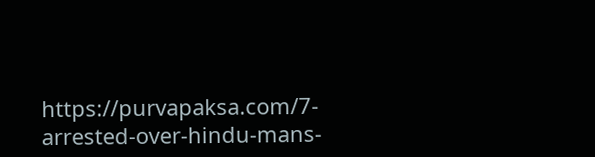https://purvapaksa.com/7-arrested-over-hindu-mans-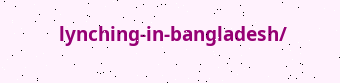lynching-in-bangladesh/